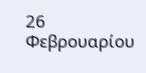26 Φεβρουαρίου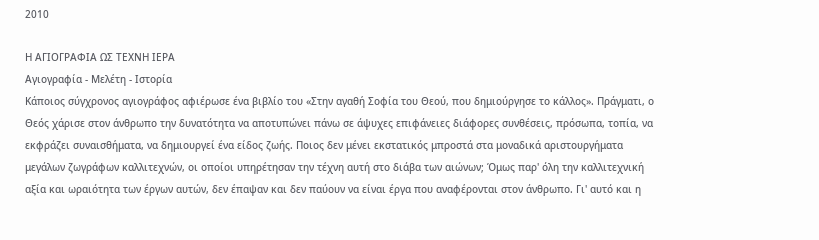2010

Η ΑΓΙΟΓΡΑΦΙΑ ΩΣ ΤΕΧΝΗ ΙΕΡΑ
Αγιογραφία - Μελέτη - Ιστορία
Κάποιος σύγχρονος αγιογράφος αφιέρωσε ένα βιβλίο του «Στην αγαθή Σοφία του Θεού, που δημιούργησε το κάλλος». Πράγματι, ο Θεός χάρισε στον άνθρωπο την δυνατότητα να αποτυπώνει πάνω σε άψυχες επιφάνειες διάφορες συνθέσεις, πρόσωπα, τοπία, να εκφράζει συναισθήματα, να δημιουργεί ένα είδος ζωής. Ποιος δεν μένει εκστατικός μπροστά στα μοναδικά αριστουργήματα μεγάλων ζωγράφων καλλιτεχνών, οι οποίοι υπηρέτησαν την τέχνη αυτή στο διάβα των αιώνων; Όμως παρ' όλη την καλλιτεχνική αξία και ωραιότητα των έργων αυτών, δεν έπαψαν και δεν παύουν να είναι έργα που αναφέρονται στον άνθρωπο. Γι' αυτό και η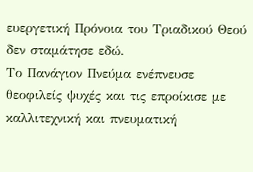ευεργετική Πρόνοια του Τριαδικού Θεού δεν σταμάτησε εδώ.
Το Πανάγιον Πνεύμα ενέπνευσε θεοφιλείς ψυχές και τις επροίκισε με καλλιτεχνική και πνευματική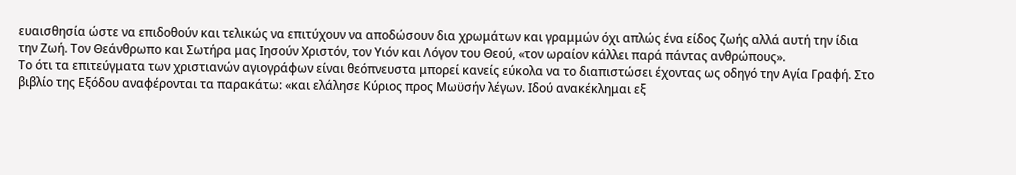ευαισθησία ώστε να επιδοθούν και τελικώς να επιτύχουν να αποδώσουν δια χρωμάτων και γραμμών όχι απλώς ένα είδος ζωής αλλά αυτή την ίδια την Ζωή. Τον Θεάνθρωπο και Σωτήρα μας Ιησούν Χριστόν, τον Υιόν και Λόγον του Θεού, «τον ωραίον κάλλει παρά πάντας ανθρώπους».
Το ότι τα επιτεύγματα των χριστιανών αγιογράφων είναι θεόπνευστα μπορεί κανείς εύκολα να το διαπιστώσει έχοντας ως οδηγό την Αγία Γραφή. Στο βιβλίο της Εξόδου αναφέρονται τα παρακάτω: «και ελάλησε Κύριος προς Μωϋσήν λέγων. Ιδού ανακέκλημαι εξ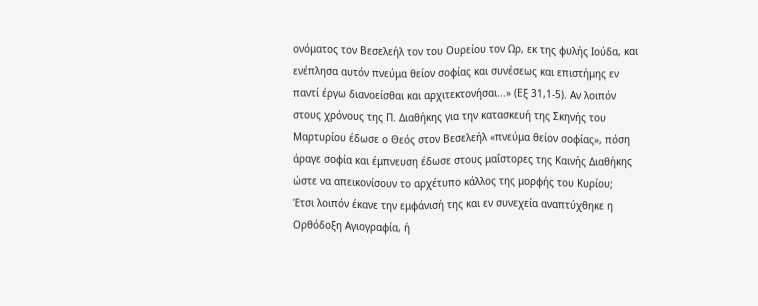ονόματος τον Βεσελεήλ τον του Ουρείου τον Ωρ, εκ της φυλής Ιούδα, και ενέπλησα αυτόν πνεύμα θείον σοφίας και συνέσεως και επιστήμης εν παντί έργω διανοείσθαι και αρχιτεκτονήσαι...» (Εξ 31,1-5). Αν λοιπόν στους χρόνους της Π. Διαθήκης για την κατασκευή της Σκηνής του Μαρτυρίου έδωσε ο Θεός στον Βεσελεήλ «πνεύμα θείον σοφίας», πόση άραγε σοφία και έμπνευση έδωσε στους μαΐστορες της Καινής Διαθήκης ώστε να απεικονίσουν το αρχέτυπο κάλλος της μορφής του Κυρίου;
Έτσι λοιπόν έκανε την εμφάνισή της και εν συνεχεία αναπτύχθηκε η Ορθόδοξη Αγιογραφία, ή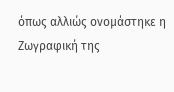όπως αλλιώς ονομάστηκε η Ζωγραφική της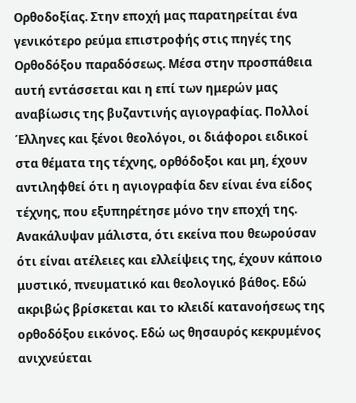Ορθοδοξίας. Στην εποχή μας παρατηρείται ένα γενικότερο ρεύμα επιστροφής στις πηγές της Ορθοδόξου παραδόσεως. Μέσα στην προσπάθεια αυτή εντάσσεται και η επί των ημερών μας αναβίωσις της βυζαντινής αγιογραφίας. Πολλοί Έλληνες και ξένοι θεολόγοι, οι διάφοροι ειδικοί στα θέματα της τέχνης, ορθόδοξοι και μη, έχουν αντιληφθεί ότι η αγιογραφία δεν είναι ένα είδος τέχνης, που εξυπηρέτησε μόνο την εποχή της. Ανακάλυψαν μάλιστα, ότι εκείνα που θεωρούσαν ότι είναι ατέλειες και ελλείψεις της, έχουν κάποιο μυστικό, πνευματικό και θεολογικό βάθος. Εδώ ακριβώς βρίσκεται και το κλειδί κατανοήσεως της ορθοδόξου εικόνος. Εδώ ως θησαυρός κεκρυμένος ανιχνεύεται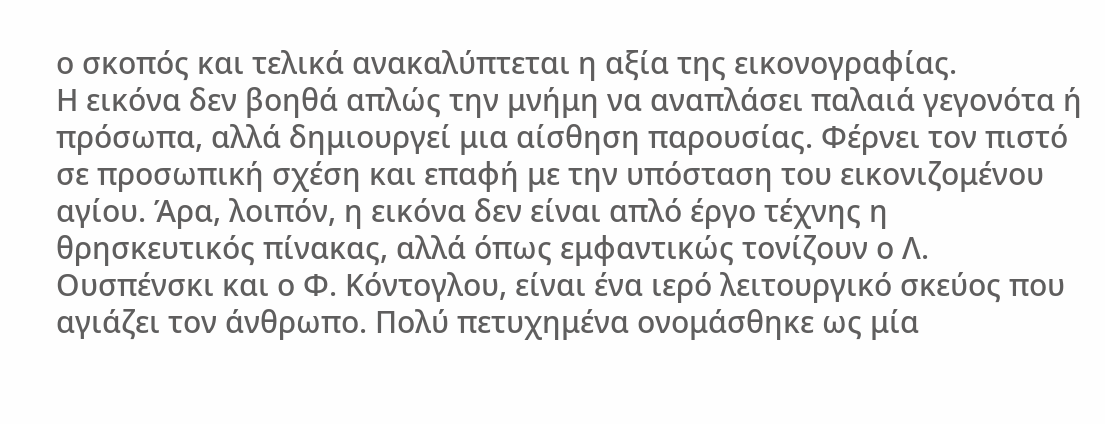ο σκοπός και τελικά ανακαλύπτεται η αξία της εικονογραφίας.
Η εικόνα δεν βοηθά απλώς την μνήμη να αναπλάσει παλαιά γεγονότα ή πρόσωπα, αλλά δημιουργεί μια αίσθηση παρουσίας. Φέρνει τον πιστό σε προσωπική σχέση και επαφή με την υπόσταση του εικονιζομένου αγίου. Άρα, λοιπόν, η εικόνα δεν είναι απλό έργο τέχνης η θρησκευτικός πίνακας, αλλά όπως εμφαντικώς τονίζουν ο Λ. Ουσπένσκι και ο Φ. Κόντογλου, είναι ένα ιερό λειτουργικό σκεύος που αγιάζει τον άνθρωπο. Πολύ πετυχημένα ονομάσθηκε ως μία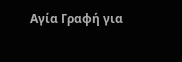Αγία Γραφή για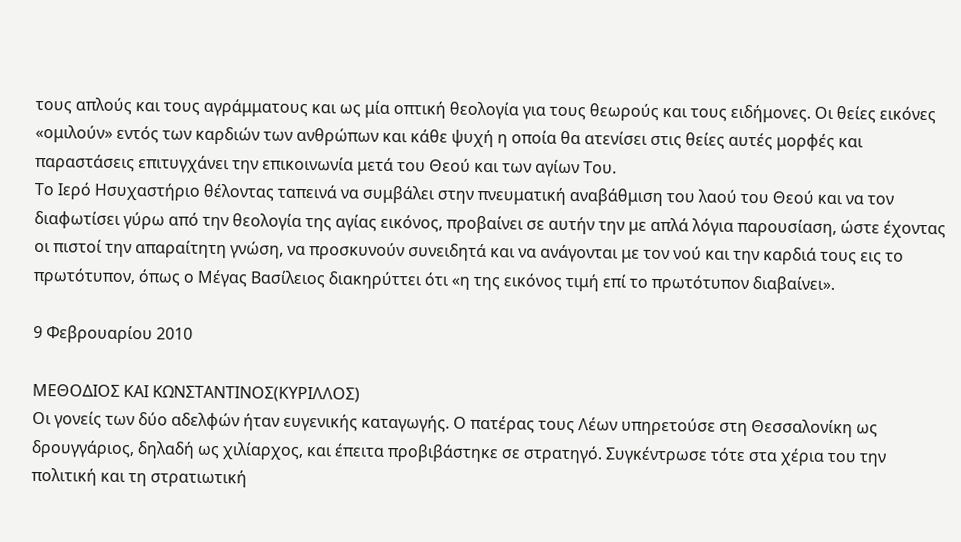τους απλούς και τους αγράμματους και ως μία οπτική θεολογία για τους θεωρούς και τους ειδήμονες. Οι θείες εικόνες «ομιλούν» εντός των καρδιών των ανθρώπων και κάθε ψυχή η οποία θα ατενίσει στις θείες αυτές μορφές και παραστάσεις επιτυγχάνει την επικοινωνία μετά του Θεού και των αγίων Του.
Το Ιερό Ησυχαστήριο θέλοντας ταπεινά να συμβάλει στην πνευματική αναβάθμιση του λαού του Θεού και να τον διαφωτίσει γύρω από την θεολογία της αγίας εικόνος, προβαίνει σε αυτήν την με απλά λόγια παρουσίαση, ώστε έχοντας οι πιστοί την απαραίτητη γνώση, να προσκυνούν συνειδητά και να ανάγονται με τον νού και την καρδιά τους εις το πρωτότυπον, όπως ο Μέγας Βασίλειος διακηρύττει ότι «η της εικόνος τιμή επί το πρωτότυπον διαβαίνει».

9 Φεβρουαρίου 2010

ΜΕΘΟΔΙΟΣ ΚΑΙ ΚΩΝΣΤΑΝΤΙΝΟΣ(ΚΥΡΙΛΛΟΣ)
Οι γονείς των δύο αδελφών ήταν ευγενικής καταγωγής. Ο πατέρας τους Λέων υπηρετούσε στη Θεσσαλονίκη ως δρουγγάριος, δηλαδή ως χιλίαρχος, και έπειτα προβιβάστηκε σε στρατηγό. Συγκέντρωσε τότε στα χέρια του την πολιτική και τη στρατιωτική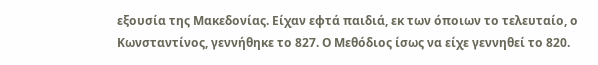εξουσία της Μακεδονίας. Είχαν εφτά παιδιά, εκ των όποιων το τελευταίο, ο Κωνσταντίνος, γεννήθηκε το 827. Ο Μεθόδιος ίσως να είχε γεννηθεί το 820.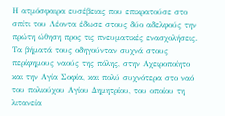Η ατμόσφαιρα ευσέβειας που επικρατούσε στο σπίτι του Λέοντα έδωσε στους δύο αδελφούς την πρώτη ώθηση προς τις πνευματικές ενασχολήσεις. Τα βήματά τους οδηγούνταν συχνά στους περίφημους ναούς της πόλης, στην Αχειροποίητο και την Αγία Σοφία, και πολύ συχνότερα στο ναό του πολιούχου Αγίου Δημητρίου, του οποίου τη λιτανεία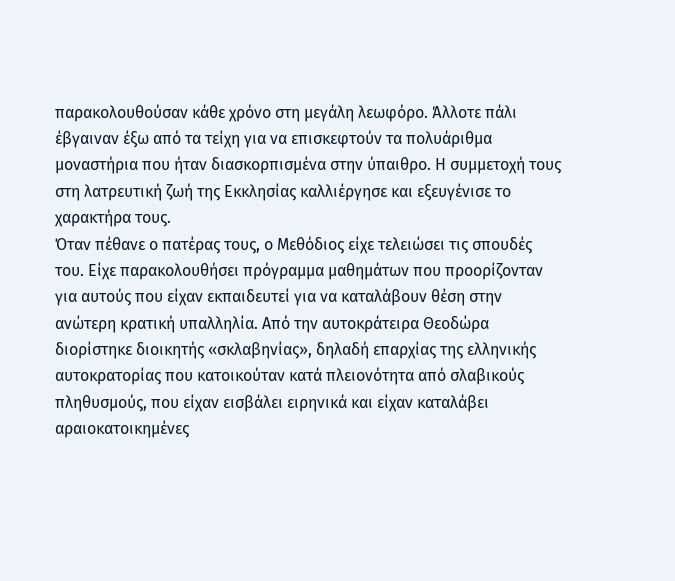παρακολουθούσαν κάθε χρόνο στη μεγάλη λεωφόρο. Άλλοτε πάλι έβγαιναν έξω από τα τείχη για να επισκεφτούν τα πολυάριθμα μοναστήρια που ήταν διασκορπισμένα στην ύπαιθρο. Η συμμετοχή τους στη λατρευτική ζωή της Εκκλησίας καλλιέργησε και εξευγένισε το χαρακτήρα τους.
Όταν πέθανε ο πατέρας τους, ο Μεθόδιος είχε τελειώσει τις σπουδές του. Είχε παρακολουθήσει πρόγραμμα μαθημάτων που προορίζονταν για αυτούς που είχαν εκπαιδευτεί για να καταλάβουν θέση στην ανώτερη κρατική υπαλληλία. Από την αυτοκράτειρα Θεοδώρα διορίστηκε διοικητής «σκλαβηνίας», δηλαδή επαρχίας της ελληνικής αυτοκρατορίας που κατοικούταν κατά πλειονότητα από σλαβικούς πληθυσμούς, που είχαν εισβάλει ειρηνικά και είχαν καταλάβει αραιοκατοικημένες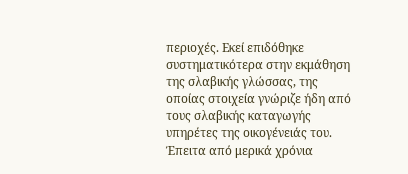περιοχές. Εκεί επιδόθηκε συστηματικότερα στην εκμάθηση της σλαβικής γλώσσας, της οποίας στοιχεία γνώριζε ήδη από τους σλαβικής καταγωγής υπηρέτες της οικογένειάς του.
Έπειτα από μερικά χρόνια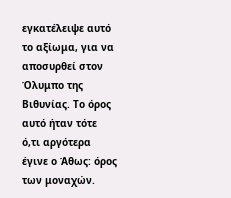εγκατέλειψε αυτό το αξίωμα, για να αποσυρθεί στον Όλυμπο της Βιθυνίας. Το όρος αυτό ήταν τότε ό,τι αργότερα έγινε ο Άθως: όρος των μοναχών.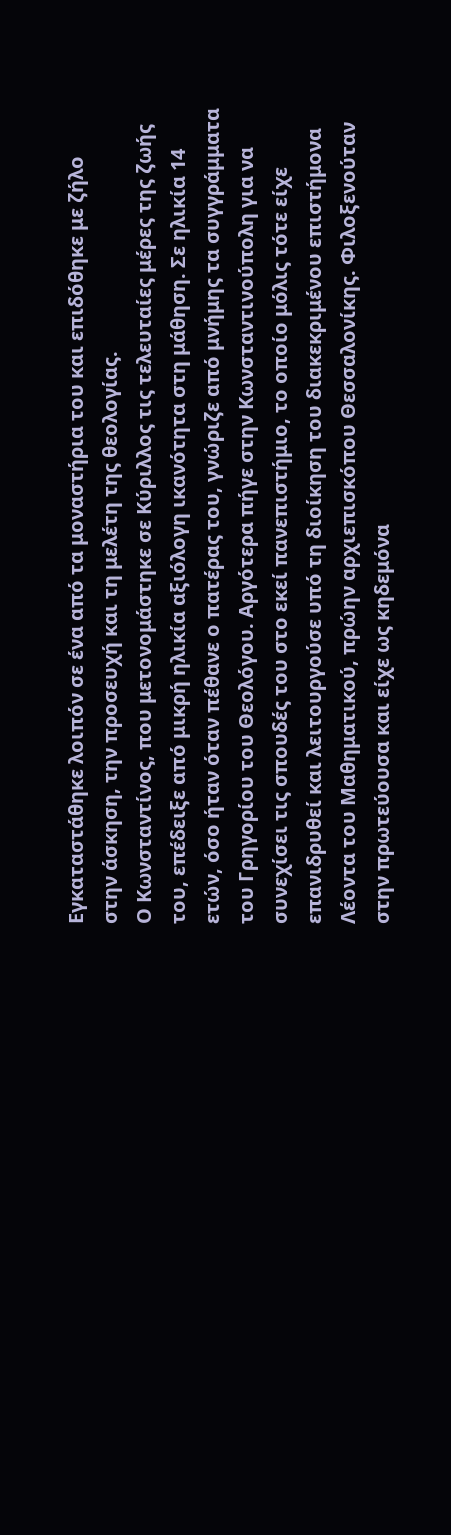Εγκαταστάθηκε λοιπόν σε ένα από τα μοναστήρια του και επιδόθηκε με ζήλο στην άσκηση, την προσευχή και τη μελέτη της θεολογίας.
Ο Κωνσταντίνος, που μετονομάστηκε σε Κύριλλος τις τελευταίες μέρες της ζωής του, επέδειξε από μικρή ηλικία αξιόλογη ικανότητα στη μάθηση. Σε ηλικία 14 ετών, όσο ήταν όταν πέθανε ο πατέρας του, γνώριζε από μνήμης τα συγγράμματα του Γρηγορίου του Θεολόγου. Αργότερα πήγε στην Κωνσταντινούπολη για να συνεχίσει τις σπουδές του στο εκεί πανεπιστήμιο, το οποίο μόλις τότε είχε επανιδρυθεί και λειτουργούσε υπό τη διοίκηση του διακεκριμένου επιστήμονα Λέοντα του Μαθηματικού, πρώην αρχιεπισκόπου Θεσσαλονίκης. Φιλοξενούταν στην πρωτεύουσα και είχε ως κηδεμόνα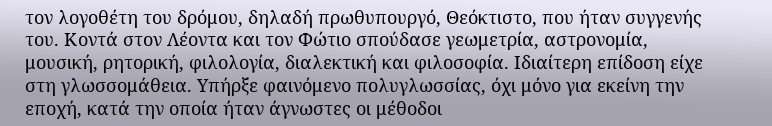τον λογοθέτη του δρόμου, δηλαδή πρωθυπουργό, Θεόκτιστο, που ήταν συγγενής του. Κοντά στον Λέοντα και τον Φώτιο σπούδασε γεωμετρία, αστρονομία, μουσική, ρητορική, φιλολογία, διαλεκτική και φιλοσοφία. Ιδιαίτερη επίδοση είχε στη γλωσσομάθεια. Υπήρξε φαινόμενο πολυγλωσσίας, όχι μόνο για εκείνη την εποχή, κατά την οποία ήταν άγνωστες οι μέθοδοι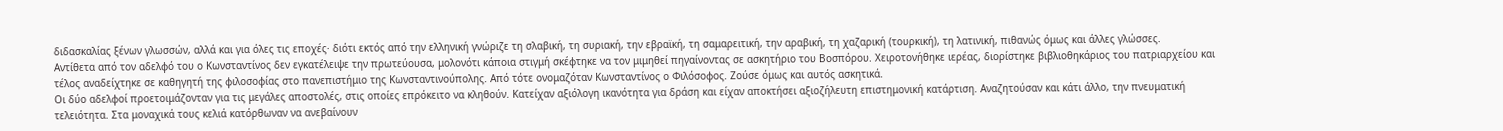διδασκαλίας ξένων γλωσσών, αλλά και για όλες τις εποχές· διότι εκτός από την ελληνική γνώριζε τη σλαβική, τη συριακή, την εβραϊκή, τη σαμαρειτική, την αραβική, τη χαζαρική (τουρκική), τη λατινική, πιθανώς όμως και άλλες γλώσσες.
Αντίθετα από τον αδελφό του ο Κωνσταντίνος δεν εγκατέλειψε την πρωτεύουσα, μολονότι κάποια στιγμή σκέφτηκε να τον μιμηθεί πηγαίνοντας σε ασκητήριο του Βοσπόρου. Χειροτονήθηκε ιερέας, διορίστηκε βιβλιοθηκάριος του πατριαρχείου και τέλος αναδείχτηκε σε καθηγητή της φιλοσοφίας στο πανεπιστήμιο της Κωνσταντινούπολης. Από τότε ονομαζόταν Κωνσταντίνος ο Φιλόσοφος. Ζούσε όμως και αυτός ασκητικά.
Οι δύο αδελφοί προετοιμάζονταν για τις μεγάλες αποστολές, στις οποίες επρόκειτο να κληθούν. Κατείχαν αξιόλογη ικανότητα για δράση και είχαν αποκτήσει αξιοζήλευτη επιστημονική κατάρτιση. Αναζητούσαν και κάτι άλλο, την πνευματική τελειότητα. Στα μοναχικά τους κελιά κατόρθωναν να ανεβαίνουν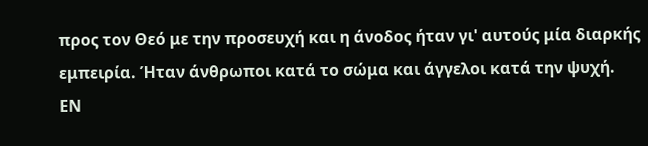προς τον Θεό με την προσευχή και η άνοδος ήταν γι' αυτούς μία διαρκής εμπειρία. Ήταν άνθρωποι κατά το σώμα και άγγελοι κατά την ψυχή.
ΕΝ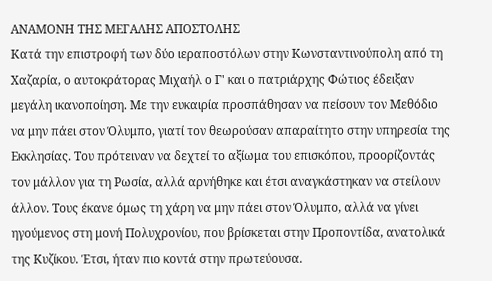ΑΝΑΜΟΝΗ ΤΗΣ ΜΕΓΑΛΗΣ ΑΠΟΣΤΟΛΗΣ
Κατά την επιστροφή των δύο ιεραποστόλων στην Κωνσταντινούπολη από τη Χαζαρία, ο αυτοκράτορας Μιχαήλ ο Γ' και ο πατριάρχης Φώτιος έδειξαν μεγάλη ικανοποίηση. Με την ευκαιρία προσπάθησαν να πείσουν τον Μεθόδιο να μην πάει στον Όλυμπο, γιατί τον θεωρούσαν απαραίτητο στην υπηρεσία της Εκκλησίας. Του πρότειναν να δεχτεί το αξίωμα του επισκόπου, προορίζοντάς τον μάλλον για τη Ρωσία, αλλά αρνήθηκε και έτσι αναγκάστηκαν να στείλουν άλλον. Τους έκανε όμως τη χάρη να μην πάει στον Όλυμπο, αλλά να γίνει ηγούμενος στη μονή Πολυχρονίου, που βρίσκεται στην Προποντίδα, ανατολικά της Κυζίκου. Έτσι, ήταν πιο κοντά στην πρωτεύουσα.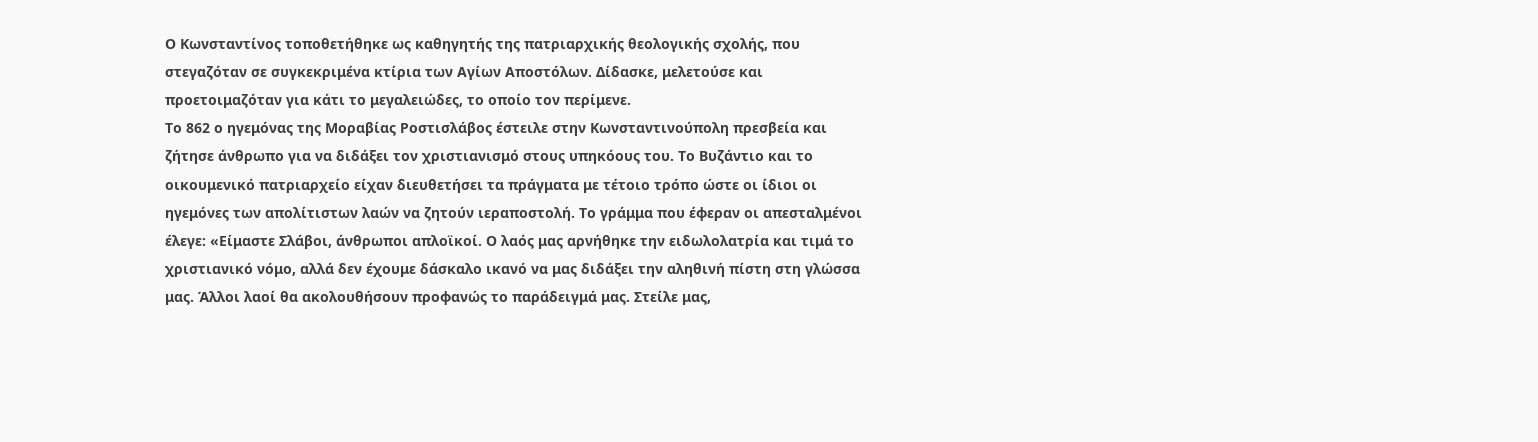Ο Κωνσταντίνος τοποθετήθηκε ως καθηγητής της πατριαρχικής θεολογικής σχολής, που στεγαζόταν σε συγκεκριμένα κτίρια των Αγίων Αποστόλων. Δίδασκε, μελετούσε και προετοιμαζόταν για κάτι το μεγαλειώδες, το οποίο τον περίμενε.
Το 862 ο ηγεμόνας της Μοραβίας Ροστισλάβος έστειλε στην Κωνσταντινούπολη πρεσβεία και ζήτησε άνθρωπο για να διδάξει τον χριστιανισμό στους υπηκόους του. Το Βυζάντιο και το οικουμενικό πατριαρχείο είχαν διευθετήσει τα πράγματα με τέτοιο τρόπο ώστε οι ίδιοι οι ηγεμόνες των απολίτιστων λαών να ζητούν ιεραποστολή. Το γράμμα που έφεραν οι απεσταλμένοι έλεγε: «Είμαστε Σλάβοι, άνθρωποι απλοϊκοί. Ο λαός μας αρνήθηκε την ειδωλολατρία και τιμά το χριστιανικό νόμο, αλλά δεν έχουμε δάσκαλο ικανό να μας διδάξει την αληθινή πίστη στη γλώσσα μας. Άλλοι λαοί θα ακολουθήσουν προφανώς το παράδειγμά μας. Στείλε μας,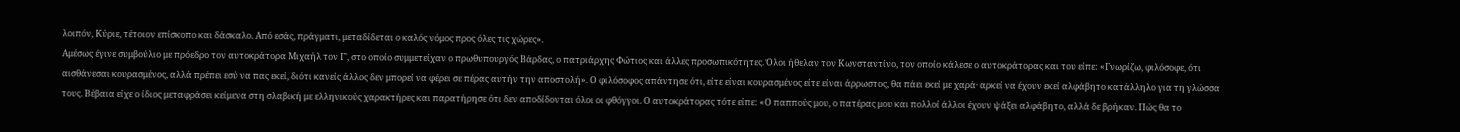λοιπόν, Κύριε, τέτοιον επίσκοπο και δάσκαλο. Από εσάς, πράγματι, μεταδίδεται ο καλός νόμος προς όλες τις χώρες».
Αμέσως έγινε συμβούλιο με πρόεδρο τον αυτοκράτορα Μιχαήλ τον Γ', στο οποίο συμμετείχαν ο πρωθυπουργός Βάρδας, ο πατριάρχης Φώτιος και άλλες προσωπικότητες. Όλοι ήθελαν τον Κωνσταντίνο, τον οποίο κάλεσε ο αυτοκράτορας και του είπε: «Γνωρίζω, φιλόσοφε, ότι αισθάνεσαι κουρασμένος, αλλά πρέπει εσύ να πας εκεί, διότι κανείς άλλος δεν μπορεί να φέρει σε πέρας αυτήν την αποστολή». Ο φιλόσοφος απάντησε ότι, είτε είναι κουρασμένος είτε είναι άρρωστος, θα πάει εκεί με χαρά· αρκεί να έχουν εκεί αλφάβητο κατάλληλο για τη γλώσσα τους. Βέβαια είχε ο ίδιος μεταφράσει κείμενα στη σλαβική με ελληνικούς χαρακτήρες και παρατήρησε ότι δεν αποδίδονται όλοι οι φθόγγοι. Ο αυτοκράτορας τότε είπε: «Ο παππούς μου, ο πατέρας μου και πολλοί άλλοι έχουν ψάξει αλφάβητο, αλλά δε βρήκαν. Πώς θα το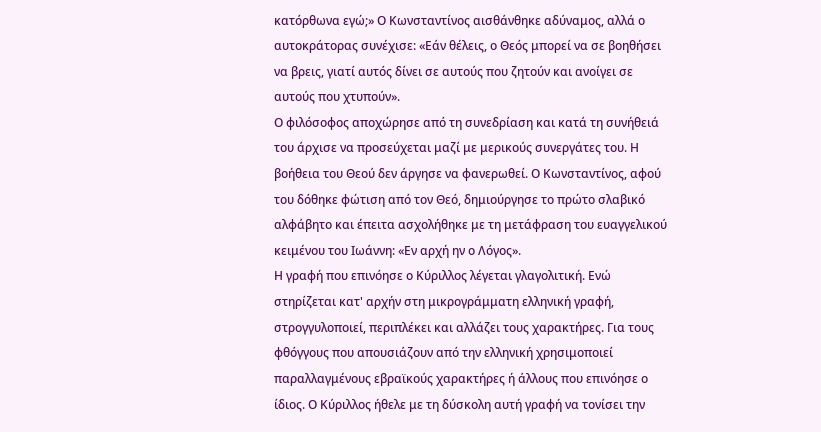κατόρθωνα εγώ;» Ο Κωνσταντίνος αισθάνθηκε αδύναμος, αλλά ο αυτοκράτορας συνέχισε: «Εάν θέλεις, ο Θεός μπορεί να σε βοηθήσει να βρεις, γιατί αυτός δίνει σε αυτούς που ζητούν και ανοίγει σε αυτούς που χτυπούν».
Ο φιλόσοφος αποχώρησε από τη συνεδρίαση και κατά τη συνήθειά του άρχισε να προσεύχεται μαζί με μερικούς συνεργάτες του. Η βοήθεια του Θεού δεν άργησε να φανερωθεί. Ο Κωνσταντίνος, αφού του δόθηκε φώτιση από τον Θεό, δημιούργησε το πρώτο σλαβικό αλφάβητο και έπειτα ασχολήθηκε με τη μετάφραση του ευαγγελικού κειμένου του Ιωάννη: «Εν αρχή ην ο Λόγος».
Η γραφή που επινόησε ο Κύριλλος λέγεται γλαγολιτική. Ενώ στηρίζεται κατ' αρχήν στη μικρογράμματη ελληνική γραφή, στρογγυλοποιεί, περιπλέκει και αλλάζει τους χαρακτήρες. Για τους φθόγγους που απουσιάζουν από την ελληνική χρησιμοποιεί παραλλαγμένους εβραϊκούς χαρακτήρες ή άλλους που επινόησε ο ίδιος. Ο Κύριλλος ήθελε με τη δύσκολη αυτή γραφή να τονίσει την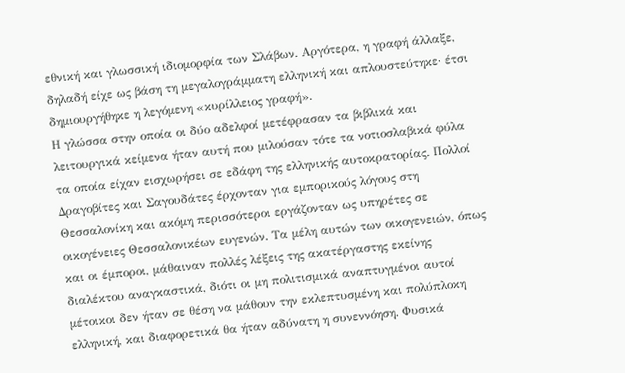εθνική και γλωσσική ιδιομορφία των Σλάβων. Αργότερα, η γραφή άλλαξε, δηλαδή είχε ως βάση τη μεγαλογράμματη ελληνική και απλουστεύτηκε· έτσι δημιουργήθηκε η λεγόμενη «κυρίλλειος γραφή».
Η γλώσσα στην οποία οι δύο αδελφοί μετέφρασαν τα βιβλικά και λειτουργικά κείμενα ήταν αυτή που μιλούσαν τότε τα νοτιοσλαβικά φύλα τα οποία είχαν εισχωρήσει σε εδάφη της ελληνικής αυτοκρατορίας. Πολλοί Δραγοβίτες και Σαγουδάτες έρχονταν για εμπορικούς λόγους στη Θεσσαλονίκη και ακόμη περισσότεροι εργάζονταν ως υπηρέτες σε οικογένειες Θεσσαλονικέων ευγενών. Τα μέλη αυτών των οικογενειών, όπως και οι έμποροι, μάθαιναν πολλές λέξεις της ακατέργαστης εκείνης διαλέκτου αναγκαστικά, διότι οι μη πολιτισμικά αναπτυγμένοι αυτοί μέτοικοι δεν ήταν σε θέση να μάθουν την εκλεπτυσμένη και πολύπλοκη ελληνική, και διαφορετικά θα ήταν αδύνατη η συνεννόηση. Φυσικά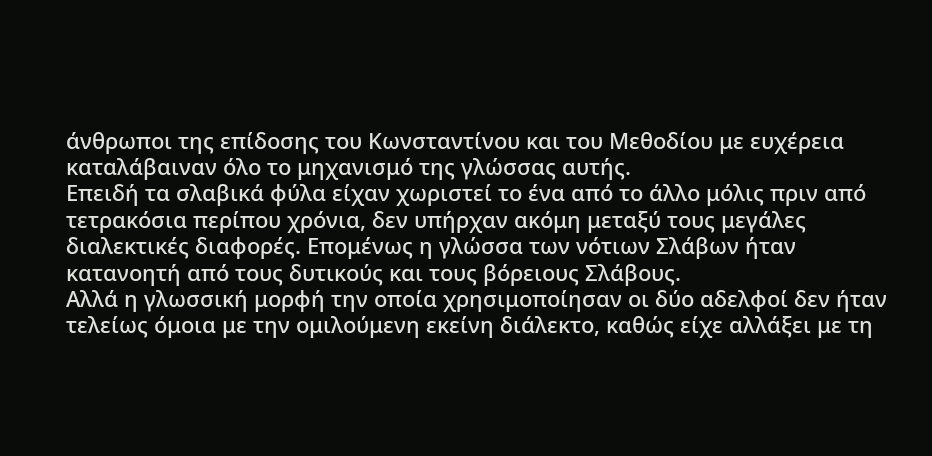άνθρωποι της επίδοσης του Κωνσταντίνου και του Μεθοδίου με ευχέρεια καταλάβαιναν όλο το μηχανισμό της γλώσσας αυτής.
Επειδή τα σλαβικά φύλα είχαν χωριστεί το ένα από το άλλο μόλις πριν από τετρακόσια περίπου χρόνια, δεν υπήρχαν ακόμη μεταξύ τους μεγάλες διαλεκτικές διαφορές. Επομένως η γλώσσα των νότιων Σλάβων ήταν κατανοητή από τους δυτικούς και τους βόρειους Σλάβους.
Αλλά η γλωσσική μορφή την οποία χρησιμοποίησαν οι δύο αδελφοί δεν ήταν τελείως όμοια με την ομιλούμενη εκείνη διάλεκτο, καθώς είχε αλλάξει με τη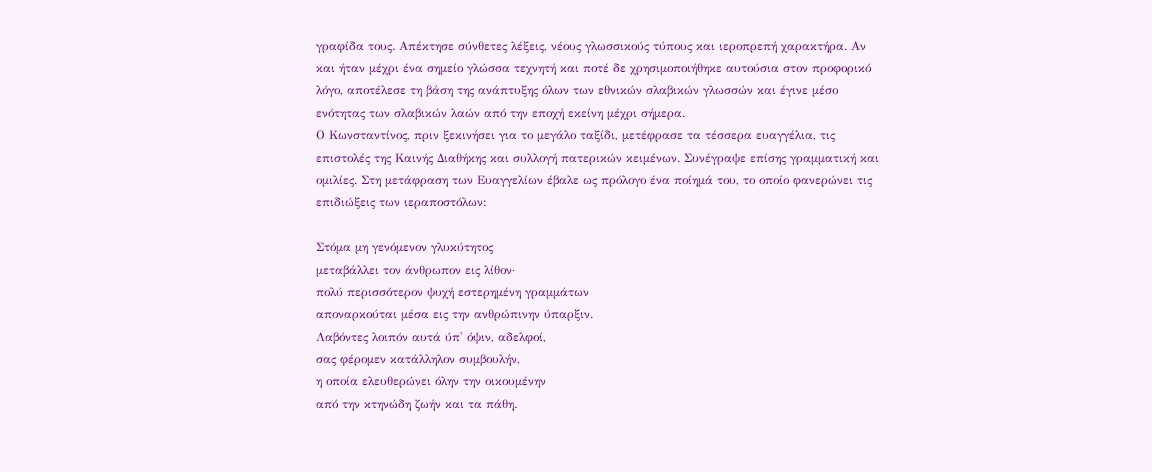γραφίδα τους. Απέκτησε σύνθετες λέξεις, νέους γλωσσικούς τύπους και ιεροπρεπή χαρακτήρα. Αν και ήταν μέχρι ένα σημείο γλώσσα τεχνητή και ποτέ δε χρησιμοποιήθηκε αυτούσια στον προφορικό λόγο, αποτέλεσε τη βάση της ανάπτυξης όλων των εθνικών σλαβικών γλωσσών και έγινε μέσο ενότητας των σλαβικών λαών από την εποχή εκείνη μέχρι σήμερα.
Ο Κωνσταντίνος, πριν ξεκινήσει για το μεγάλο ταξίδι, μετέφρασε τα τέσσερα ευαγγέλια, τις επιστολές της Καινής Διαθήκης και συλλογή πατερικών κειμένων. Συνέγραψε επίσης γραμματική και ομιλίες. Στη μετάφραση των Ευαγγελίων έβαλε ως πρόλογο ένα ποίημά του, το οποίο φανερώνει τις επιδιώξεις των ιεραποστόλων:

Στόμα μη γενόμενον γλυκύτητος
μεταβάλλει τον άνθρωπον εις λίθον·
πολύ περισσότερον ψυχή εστερημένη γραμμάτων
αποναρκούται μέσα εις την ανθρώπινην ύπαρξιν.
Λαβόντες λοιπόν αυτά ύπ' όψιν, αδελφοί,
σας φέρομεν κατάλληλον συμβουλήν,
η οποία ελευθερώνει όλην την οικουμένην
από την κτηνώδη ζωήν και τα πάθη.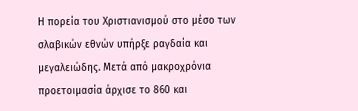Η πορεία του Χριστιανισμού στο μέσο των σλαβικών εθνών υπήρξε ραγδαία και μεγαλειώδης. Μετά από μακροχρόνια προετοιμασία άρχισε το 860 και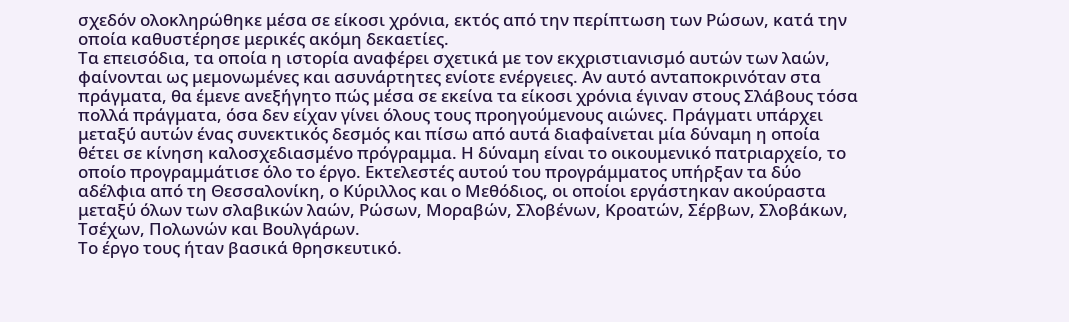σχεδόν ολοκληρώθηκε μέσα σε είκοσι χρόνια, εκτός από την περίπτωση των Ρώσων, κατά την οποία καθυστέρησε μερικές ακόμη δεκαετίες.
Τα επεισόδια, τα οποία η ιστορία αναφέρει σχετικά με τον εκχριστιανισμό αυτών των λαών, φαίνονται ως μεμονωμένες και ασυνάρτητες ενίοτε ενέργειες. Αν αυτό ανταποκρινόταν στα πράγματα, θα έμενε ανεξήγητο πώς μέσα σε εκείνα τα είκοσι χρόνια έγιναν στους Σλάβους τόσα πολλά πράγματα, όσα δεν είχαν γίνει όλους τους προηγούμενους αιώνες. Πράγματι υπάρχει μεταξύ αυτών ένας συνεκτικός δεσμός και πίσω από αυτά διαφαίνεται μία δύναμη η οποία θέτει σε κίνηση καλοσχεδιασμένο πρόγραμμα. Η δύναμη είναι το οικουμενικό πατριαρχείο, το οποίο προγραμμάτισε όλο το έργο. Εκτελεστές αυτού του προγράμματος υπήρξαν τα δύο αδέλφια από τη Θεσσαλονίκη, ο Κύριλλος και ο Μεθόδιος, οι οποίοι εργάστηκαν ακούραστα μεταξύ όλων των σλαβικών λαών, Ρώσων, Μοραβών, Σλοβένων, Κροατών, Σέρβων, Σλοβάκων, Τσέχων, Πολωνών και Βουλγάρων.
Το έργο τους ήταν βασικά θρησκευτικό.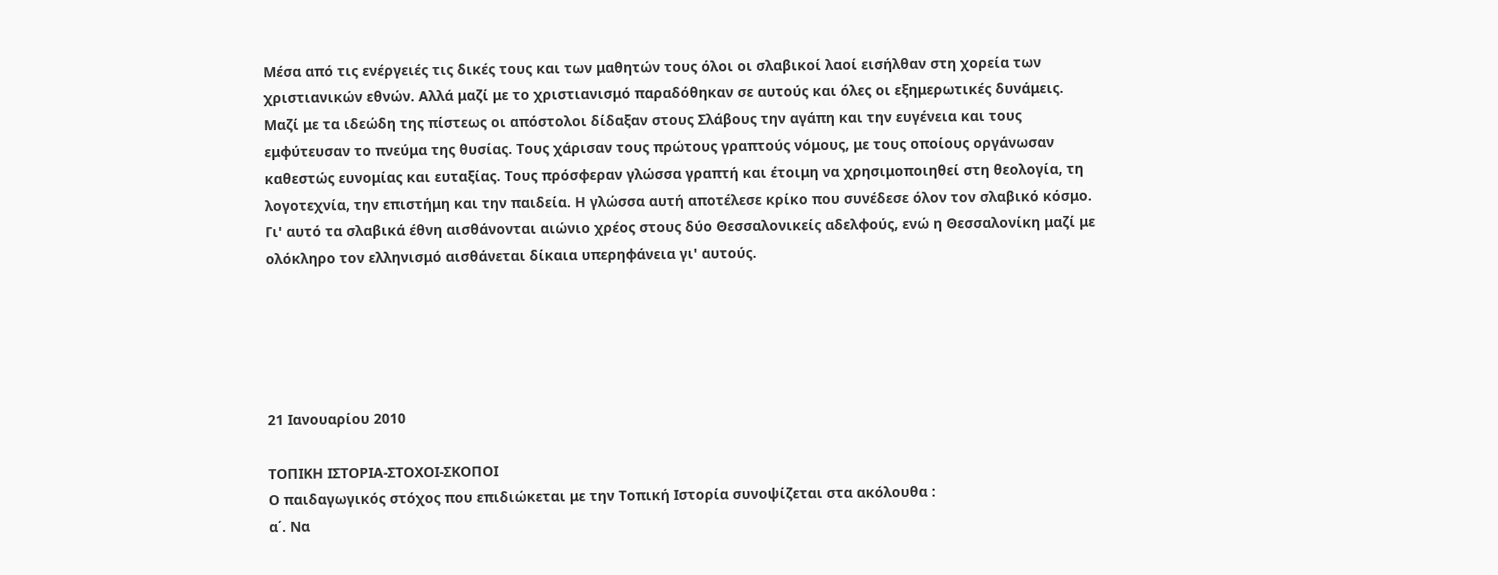Μέσα από τις ενέργειές τις δικές τους και των μαθητών τους όλοι οι σλαβικοί λαοί εισήλθαν στη χορεία των χριστιανικών εθνών. Αλλά μαζί με το χριστιανισμό παραδόθηκαν σε αυτούς και όλες οι εξημερωτικές δυνάμεις. Μαζί με τα ιδεώδη της πίστεως οι απόστολοι δίδαξαν στους Σλάβους την αγάπη και την ευγένεια και τους εμφύτευσαν το πνεύμα της θυσίας. Τους χάρισαν τους πρώτους γραπτούς νόμους, με τους οποίους οργάνωσαν καθεστώς ευνομίας και ευταξίας. Τους πρόσφεραν γλώσσα γραπτή και έτοιμη να χρησιμοποιηθεί στη θεολογία, τη λογοτεχνία, την επιστήμη και την παιδεία. Η γλώσσα αυτή αποτέλεσε κρίκο που συνέδεσε όλον τον σλαβικό κόσμο.
Γι' αυτό τα σλαβικά έθνη αισθάνονται αιώνιο χρέος στους δύο Θεσσαλονικείς αδελφούς, ενώ η Θεσσαλονίκη μαζί με ολόκληρο τον ελληνισμό αισθάνεται δίκαια υπερηφάνεια γι' αυτούς.





21 Ιανουαρίου 2010

ΤΟΠΙΚΗ ΙΣΤΟΡΙΑ-ΣΤΟΧΟΙ-ΣΚΟΠΟΙ
Ο παιδαγωγικός στόχος που επιδιώκεται με την Τοπική Ιστορία συνοψίζεται στα ακόλουθα :
α΄. Να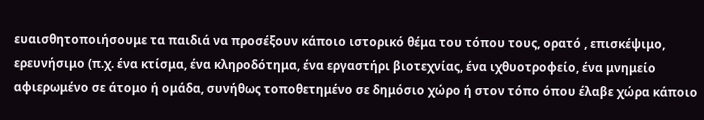ευαισθητοποιήσουμε τα παιδιά να προσέξουν κάποιο ιστορικό θέμα του τόπου τους, ορατό , επισκέψιμο, ερευνήσιμο (π.χ. ένα κτίσμα, ένα κληροδότημα, ένα εργαστήρι βιοτεχνίας, ένα ιχθυοτροφείο, ένα μνημείο αφιερωμένο σε άτομο ή ομάδα, συνήθως τοποθετημένο σε δημόσιο χώρο ή στον τόπο όπου έλαβε χώρα κάποιο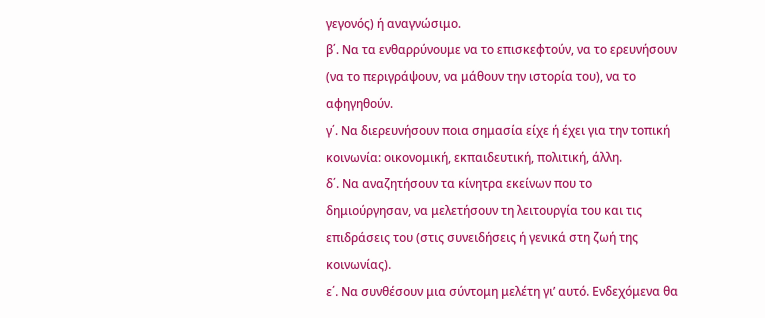γεγονός) ή αναγνώσιμο.
β΄. Να τα ενθαρρύνουμε να το επισκεφτούν, να το ερευνήσουν (να το περιγράψουν, να μάθουν την ιστορία του), να το αφηγηθούν.
γ΄. Να διερευνήσουν ποια σημασία είχε ή έχει για την τοπική κοινωνία: οικονομική, εκπαιδευτική, πολιτική, άλλη.
δ΄. Να αναζητήσουν τα κίνητρα εκείνων που το δημιούργησαν, να μελετήσουν τη λειτουργία του και τις επιδράσεις του (στις συνειδήσεις ή γενικά στη ζωή της κοινωνίας).
ε΄. Να συνθέσουν μια σύντομη μελέτη γι’ αυτό. Ενδεχόμενα θα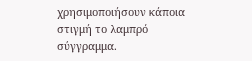χρησιμοποιήσουν κάποια στιγμή το λαμπρό σύγγραμμα.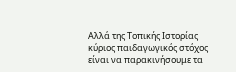Αλλά της Τοπικής Ιστορίας κύριος παιδαγωγικός στόχος είναι να παρακινήσουμε τα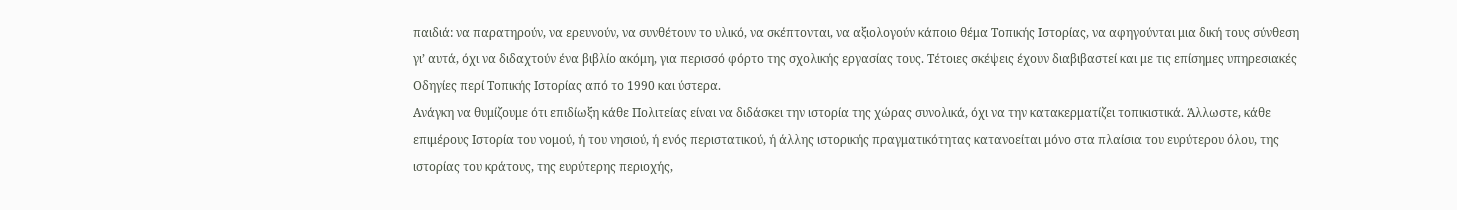παιδιά: να παρατηρούν, να ερευνούν, να συνθέτουν το υλικό, να σκέπτονται, να αξιολογούν κάποιο θέμα Τοπικής Ιστορίας, να αφηγούνται μια δική τους σύνθεση γι’ αυτά, όχι να διδαχτούν ένα βιβλίο ακόμη, για περισσό φόρτο της σχολικής εργασίας τους. Τέτοιες σκέψεις έχουν διαβιβαστεί και με τις επίσημες υπηρεσιακές Οδηγίες περί Τοπικής Ιστορίας από το 1990 και ύστερα.
Ανάγκη να θυμίζουμε ότι επιδίωξη κάθε Πολιτείας είναι να διδάσκει την ιστορία της χώρας συνολικά, όχι να την κατακερματίζει τοπικιστικά. Άλλωστε, κάθε επιμέρους Ιστορία του νομού, ή του νησιού, ή ενός περιστατικού, ή άλλης ιστορικής πραγματικότητας κατανοείται μόνο στα πλαίσια του ευρύτερου όλου, της ιστορίας του κράτους, της ευρύτερης περιοχής,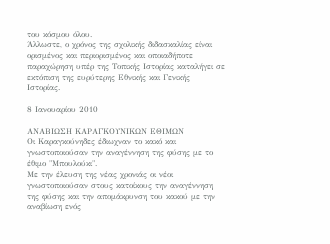του κόσμου όλου.
Άλλωστε, ο χρόνος της σχολικής διδασκαλίας είναι ορισμένος και περιορισμένος και οποιαδήποτε παραχώρηση υπέρ της Τοπικής Ιστορίας καταλήγει σε εκτόπιση της ευρύτερης Εθνικής και Γενικής Ιστορίας.

8 Ιανουαρίου 2010

ΑΝΑΒΙΩΣΗ ΚΑΡΑΓΚΟΥΝΙΚΩΝ ΕΘΙΜΩΝ
Οι Καραγκούνηδες έδιωχναν το κακό και γνωστοποιούσαν την αναγέννηση της φύσης με το έθιμο "Μπουλούκι".
Με την έλευση της νέας χρονιάς οι νέοι γνωστοποιούσαν στους κατοίκους την αναγέννηση της φύσης και την απομάκρυνση του κακού με την αναβίωση ενός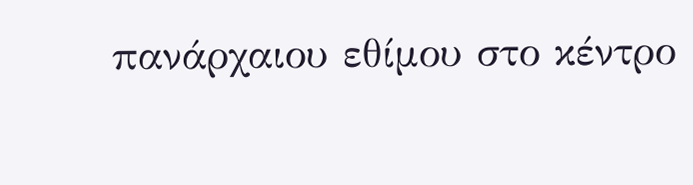πανάρχαιου εθίμου στο κέντρο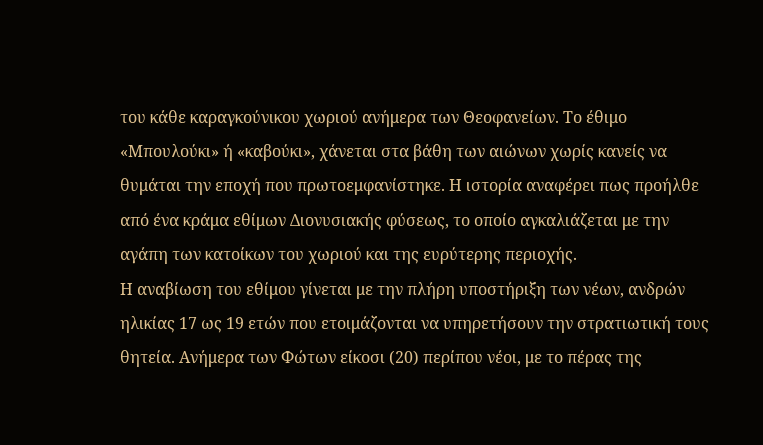του κάθε καραγκούνικου χωριού ανήμερα των Θεοφανείων. Το έθιμο «Μπουλούκι» ή «καβούκι», χάνεται στα βάθη των αιώνων χωρίς κανείς να θυμάται την εποχή που πρωτοεμφανίστηκε. Η ιστορία αναφέρει πως προήλθε από ένα κράμα εθίμων Διονυσιακής φύσεως, το οποίο αγκαλιάζεται με την αγάπη των κατοίκων του χωριού και της ευρύτερης περιοχής.
Η αναβίωση του εθίμου γίνεται με την πλήρη υποστήριξη των νέων, ανδρών ηλικίας 17 ως 19 ετών που ετοιμάζονται να υπηρετήσουν την στρατιωτική τους θητεία. Ανήμερα των Φώτων είκοσι (20) περίπου νέοι, με το πέρας της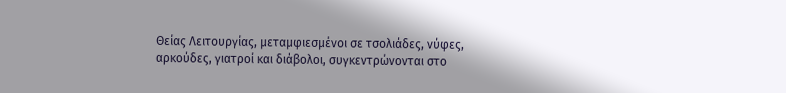Θείας Λειτουργίας, μεταμφιεσμένοι σε τσολιάδες, νύφες, αρκούδες, γιατροί και διάβολοι, συγκεντρώνονται στο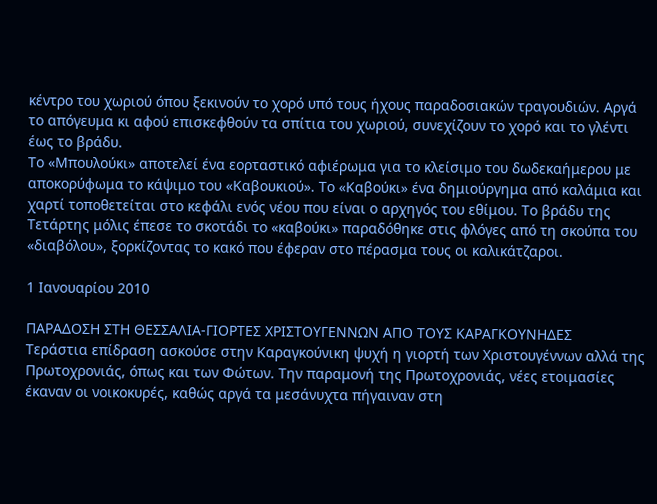κέντρο του χωριού όπου ξεκινούν το χορό υπό τους ήχους παραδοσιακών τραγουδιών. Αργά το απόγευμα κι αφού επισκεφθούν τα σπίτια του χωριού, συνεχίζουν το χορό και το γλέντι έως το βράδυ.
Το «Μπουλούκι» αποτελεί ένα εορταστικό αφιέρωμα για το κλείσιμο του δωδεκαήμερου με αποκορύφωμα το κάψιμο του «Καβουκιού». Το «Καβούκι» ένα δημιούργημα από καλάμια και χαρτί τοποθετείται στο κεφάλι ενός νέου που είναι ο αρχηγός του εθίμου. Το βράδυ της Τετάρτης μόλις έπεσε το σκοτάδι το «καβούκι» παραδόθηκε στις φλόγες από τη σκούπα του «διαβόλου», ξορκίζοντας το κακό που έφεραν στο πέρασμα τους οι καλικάτζαροι.

1 Ιανουαρίου 2010

ΠΑΡΑΔΟΣΗ ΣΤΗ ΘΕΣΣΑΛΙΑ-ΓΙΟΡΤΕΣ ΧΡΙΣΤΟΥΓΕΝΝΩΝ ΑΠΟ ΤΟΥΣ ΚΑΡΑΓΚΟΥΝΗΔΕΣ
Τεράστια επίδραση ασκούσε στην Καραγκούνικη ψυχή η γιορτή των Χριστουγέννων αλλά της Πρωτοχρονιάς, όπως και των Φώτων. Την παραμονή της Πρωτοχρονιάς, νέες ετοιμασίες έκαναν οι νοικοκυρές, καθώς αργά τα μεσάνυχτα πήγαιναν στη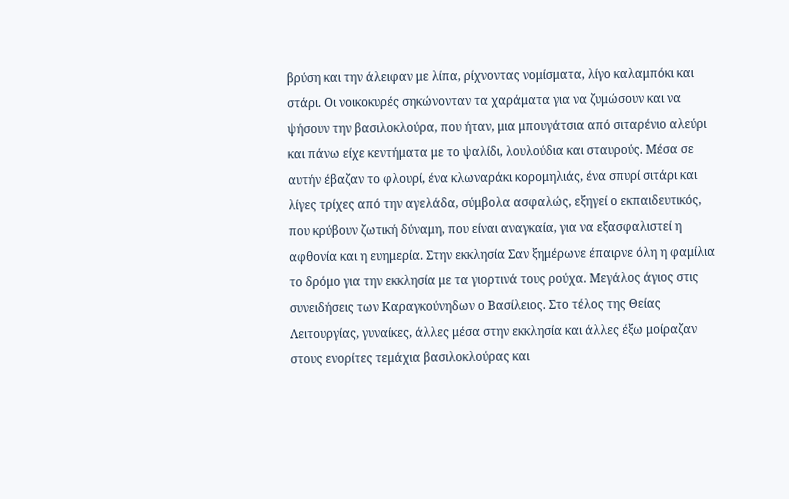βρύση και την άλειφαν με λίπα, ρίχνοντας νομίσματα, λίγο καλαμπόκι και στάρι. Οι νοικοκυρές σηκώνονταν τα χαράματα για να ζυμώσουν και να ψήσουν την βασιλοκλούρα, που ήταν, μια μπουγάτσια από σιταρένιο αλεύρι και πάνω είχε κεντήματα με το ψαλίδι, λουλούδια και σταυρούς. Μέσα σε αυτήν έβαζαν το φλουρί, ένα κλωναράκι κορομηλιάς, ένα σπυρί σιτάρι και λίγες τρίχες από την αγελάδα, σύμβολα ασφαλώς, εξηγεί ο εκπαιδευτικός, που κρύβουν ζωτική δύναμη, που είναι αναγκαία, για να εξασφαλιστεί η αφθονία και η ευημερία. Στην εκκλησία Σαν ξημέρωνε έπαιρνε όλη η φαμίλια το δρόμο για την εκκλησία με τα γιορτινά τους ρούχα. Μεγάλος άγιος στις συνειδήσεις των Καραγκούνηδων ο Βασίλειος. Στο τέλος της Θείας Λειτουργίας, γυναίκες, άλλες μέσα στην εκκλησία και άλλες έξω μοίραζαν στους ενορίτες τεμάχια βασιλοκλούρας και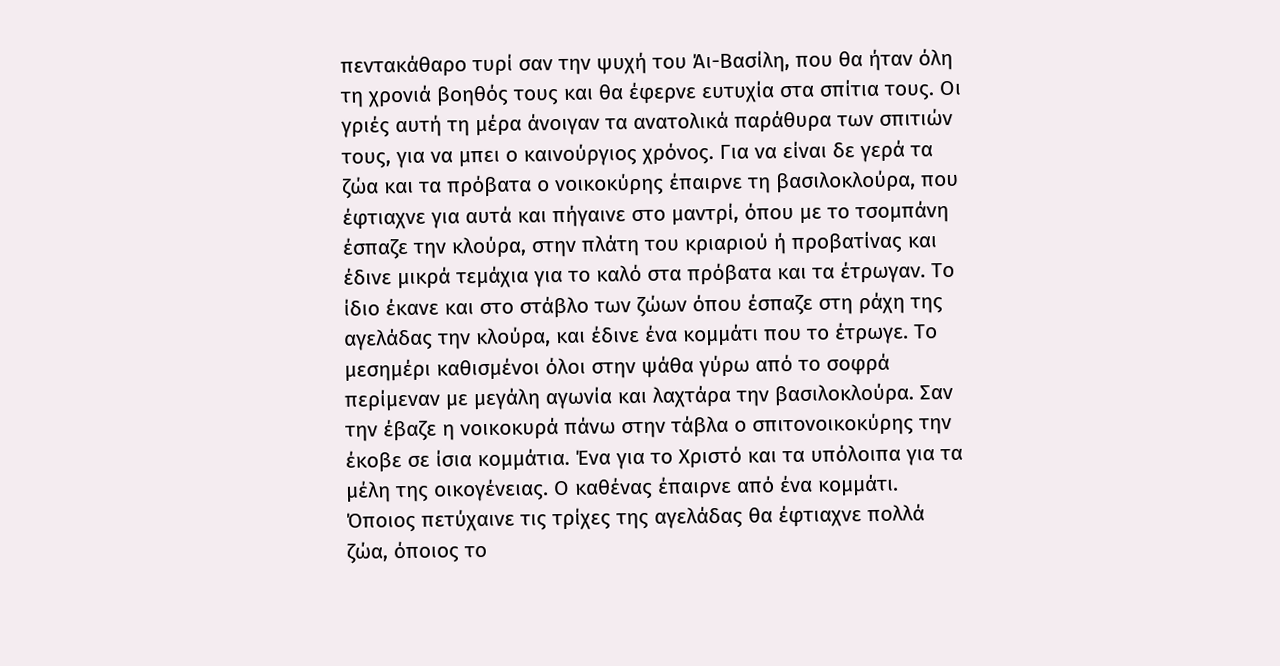πεντακάθαρο τυρί σαν την ψυχή του Άι-Βασίλη, που θα ήταν όλη τη χρονιά βοηθός τους και θα έφερνε ευτυχία στα σπίτια τους. Οι γριές αυτή τη μέρα άνοιγαν τα ανατολικά παράθυρα των σπιτιών τους, για να μπει ο καινούργιος χρόνος. Για να είναι δε γερά τα ζώα και τα πρόβατα ο νοικοκύρης έπαιρνε τη βασιλοκλούρα, που έφτιαχνε για αυτά και πήγαινε στο μαντρί, όπου με το τσομπάνη έσπαζε την κλούρα, στην πλάτη του κριαριού ή προβατίνας και έδινε μικρά τεμάχια για το καλό στα πρόβατα και τα έτρωγαν. Το ίδιο έκανε και στο στάβλο των ζώων όπου έσπαζε στη ράχη της αγελάδας την κλούρα, και έδινε ένα κομμάτι που το έτρωγε. Το μεσημέρι καθισμένοι όλοι στην ψάθα γύρω από το σοφρά περίμεναν με μεγάλη αγωνία και λαχτάρα την βασιλοκλούρα. Σαν την έβαζε η νοικοκυρά πάνω στην τάβλα ο σπιτονοικοκύρης την έκοβε σε ίσια κομμάτια. Ένα για το Χριστό και τα υπόλοιπα για τα μέλη της οικογένειας. Ο καθένας έπαιρνε από ένα κομμάτι. Όποιος πετύχαινε τις τρίχες της αγελάδας θα έφτιαχνε πολλά ζώα, όποιος το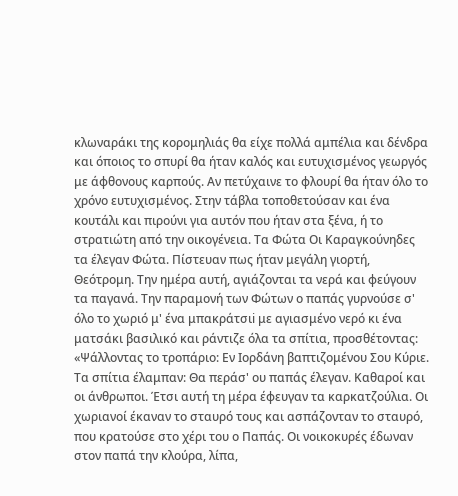κλωναράκι της κορομηλιάς θα είχε πολλά αμπέλια και δένδρα και όποιος το σπυρί θα ήταν καλός και ευτυχισμένος γεωργός με άφθονους καρπούς. Αν πετύχαινε το φλουρί θα ήταν όλο το χρόνο ευτυχισμένος. Στην τάβλα τοποθετούσαν και ένα κουτάλι και πιρούνι για αυτόν που ήταν στα ξένα, ή το στρατιώτη από την οικογένεια. Τα Φώτα Οι Καραγκούνηδες τα έλεγαν Φώτα. Πίστευαν πως ήταν μεγάλη γιορτή, Θεότρομη. Την ημέρα αυτή, αγιάζονται τα νερά και φεύγουν τα παγανά. Την παραμονή των Φώτων ο παπάς γυρνούσε σ' όλο το χωριό μ' ένα μπακράτσιi με αγιασμένο νερό κι ένα ματσάκι βασιλικό και ράντιζε όλα τα σπίτια, προσθέτοντας: «Ψάλλοντας το τροπάριο: Εν Ιορδάνη βαπτιζομένου Σου Κύριε. Τα σπίτια έλαμπαν: Θα περάσ' ου παπάς έλεγαν. Καθαροί και οι άνθρωποι. Έτσι αυτή τη μέρα έφευγαν τα καρκατζούλια. Οι χωριανοί έκαναν το σταυρό τους και ασπάζονταν το σταυρό, που κρατούσε στο χέρι του ο Παπάς. Οι νοικοκυρές έδωναν στον παπά την κλούρα, λίπα,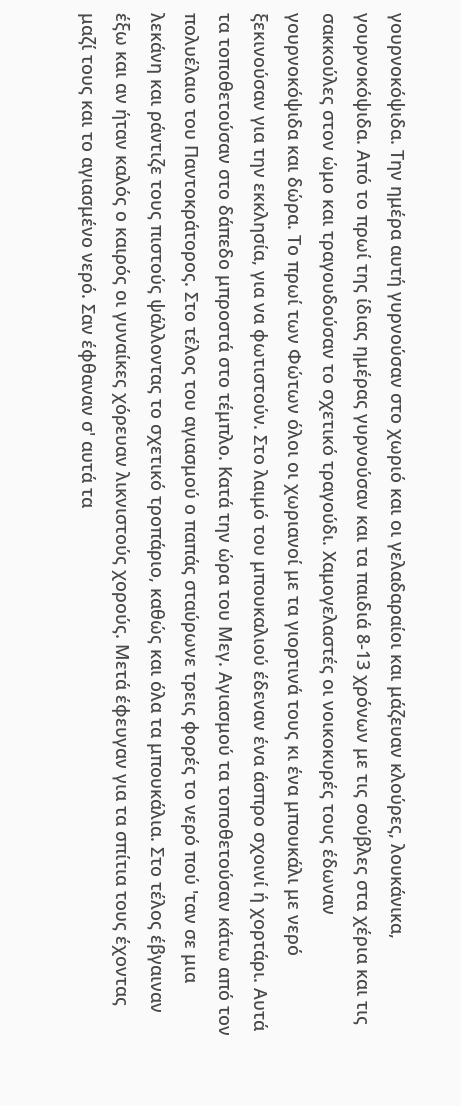γουρνοκόψιδα. Την ημέρα αυτή γυρνούσαν στο χωριό και οι γελαδαραίοι και μάζευαν κλούρες, λουκάνικα, γουρνοκόψιδα. Από το πρωί της ίδιας ημέρας γυρνούσαν και τα παιδιά 8-13 χρόνων με τις σούβλες στα χέρια και τις σακκούλες στον ώμο και τραγουδούσαν το σχετικό τραγούδι. Χαμογελαστές οι νοικοκυρές τους έδωναν γουρνοκόψιδα και δώρα. Το πρωί των Φώτων όλοι οι χωριανοί με τα γιορτινά τους κι ένα μπουκάλι με νερό ξεκινούσαν για την εκκλησία, για να φωτιστούν. Στο λαιμό του μπουκαλιού έδεναν ένα άσπρο σχοινί ή χορτάρι. Αυτά τα τοποθετούσαν στο δάπεδο μπροστά στο τέμπλο. Κατά την ώρα του Μεγ. Αγιασμού τα τοποθετούσαν κάτω από τον πολυέλαιο του Παντοκράτορος. Στο τέλος του αγιασμού ο παπάς σταύρωνε τρεις φορές το νερό πού 'ταν σε μια λεκάνη και ράντιζε τους πιστούς ψάλλοντας το σχετικό τροπάριο, καθώς και όλα τα μπουκάλια. Στο τέλος έβγαιναν έξω και αν ήταν καλός ο καιρός οι γυναίκες χόρευαν λικνιστούς χορούς. Μετά έφευγαν για τα σπίτια τους έχοντας μαζί τους και το αγιασμένο νερό. Σαν έφθαναν σ' αυτά τα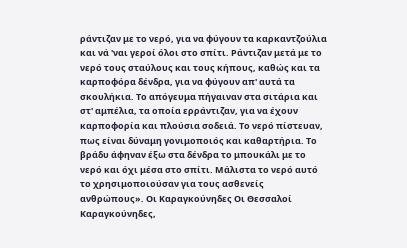ράντιζαν με το νερό, για να φύγουν τα καρκαντζούλια και νά 'ναι γεροί όλοι στο σπίτι. Ράντιζαν μετά με το νερό τους σταύλους και τους κήπους, καθώς και τα καρποφόρα δένδρα, για να φύγουν απ' αυτά τα σκουλήκια. Το απόγευμα πήγαιναν στα σιτάρια και στ' αμπέλια, τα οποία ερράντιζαν, για να έχουν καρποφορία και πλούσια σοδειά. Το νερό πίστευαν, πως είναι δύναμη γονιμοποιός και καθαρτήρια. Το βράδυ άφηναν έξω στα δένδρα το μπουκάλι με το νερό και όχι μέσα στο σπίτι. Μάλιστα το νερό αυτό το χρησιμοποιούσαν για τους ασθενείς ανθρώπους». Οι Καραγκούνηδες Οι Θεσσαλοί Καραγκούνηδες,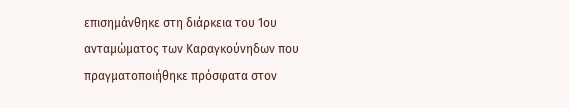επισημάνθηκε στη διάρκεια του 1ου ανταμώματος των Καραγκούνηδων που πραγματοποιήθηκε πρόσφατα στον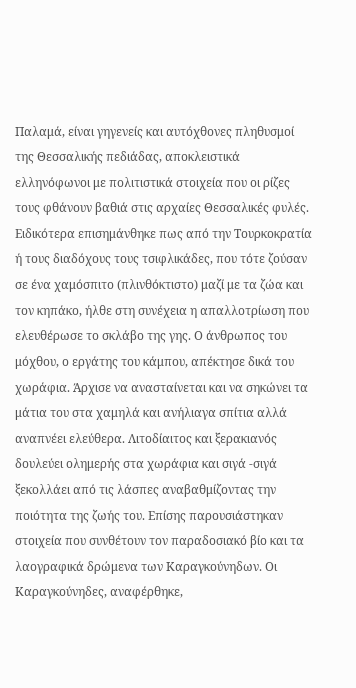Παλαμά, είναι γηγενείς και αυτόχθονες πληθυσμοί της Θεσσαλικής πεδιάδας, αποκλειστικά ελληνόφωνοι με πολιτιστικά στοιχεία που οι ρίζες τους φθάνουν βαθιά στις αρχαίες Θεσσαλικές φυλές. Ειδικότερα επισημάνθηκε πως από την Τουρκοκρατία ή τους διαδόχους τους τσιφλικάδες, που τότε ζούσαν σε ένα χαμόσπιτο (πλινθόκτιστο) μαζί με τα ζώα και τον κηπάκο, ήλθε στη συνέχεια η απαλλοτρίωση που ελευθέρωσε το σκλάβο της γης. Ο άνθρωπος του μόχθου, ο εργάτης του κάμπου, απέκτησε δικά του χωράφια. Άρχισε να ανασταίνεται και να σηκώνει τα μάτια του στα χαμηλά και ανήλιαγα σπίτια αλλά αναπνέει ελεύθερα. Λιτοδίαιτος και ξερακιανός δουλεύει ολημερής στα χωράφια και σιγά -σιγά ξεκολλάει από τις λάσπες αναβαθμίζοντας την ποιότητα της ζωής του. Επίσης παρουσιάστηκαν στοιχεία που συνθέτουν τον παραδοσιακό βίο και τα λαογραφικά δρώμενα των Καραγκούνηδων. Οι Καραγκούνηδες, αναφέρθηκε,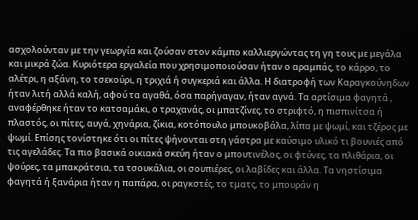ασχολούνταν με την γεωργία και ζούσαν στον κάμπο καλλιεργώντας τη γη τους με μεγάλα και μικρά ζώα. Κυριότερα εργαλεία που χρησιμοποιούσαν ήταν ο αραμπάς, το κάρρο, το αλέτρι, η αξάνη, το τσεκούρι, η τριχιά ή συγκεριά και άλλα. Η διατροφή των Καραγκούνηδων ήταν λιτή αλλά καλή, αφού τα αγαθά, όσα παρήγαγαν, ήταν αγνά. Τα αρτίσιμα φαγητά , αναφέρθηκε ήταν το κατσαμάκι, ο τραχανάς, οι μπατζίνες, το στριφτό, η πισπινίτσα ή πλαστός, οι πίτες, αυγά, χηνάρια, ζίκια, κοτόπουλο μπουκοβάλα, λίπα με ψωμί, και τζέρος με ψωμί. Επίσης τονίστηκε ότι οι πίτες ψήνονται στη γάστρα με καύσιμο υλικό τι βουνιές από τις αγελάδες. Τα πιο βασικά οικιακά σκεύη ήταν ο μπουτινέλος, οι φτύνες, τα πλιθάρια, οι ψούρες, τα μπακράτσια, τα τσουκάλια, οι σουπιέρες, οι λαβίδες και άλλα. Τα νηστίσιμα φαγητά ή ξανάρια ήταν η παπάρα, οι ραγκστές, το τματς, το μπουράν η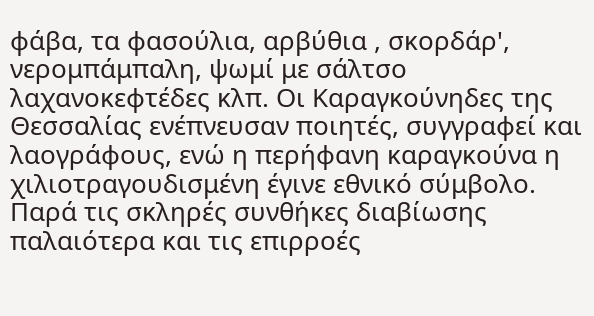φάβα, τα φασούλια, αρβύθια , σκορδάρ', νερομπάμπαλη, ψωμί με σάλτσο λαχανοκεφτέδες κλπ. Οι Καραγκούνηδες της Θεσσαλίας ενέπνευσαν ποιητές, συγγραφεί και λαογράφους, ενώ η περήφανη καραγκούνα η χιλιοτραγουδισμένη έγινε εθνικό σύμβολο. Παρά τις σκληρές συνθήκες διαβίωσης παλαιότερα και τις επιρροές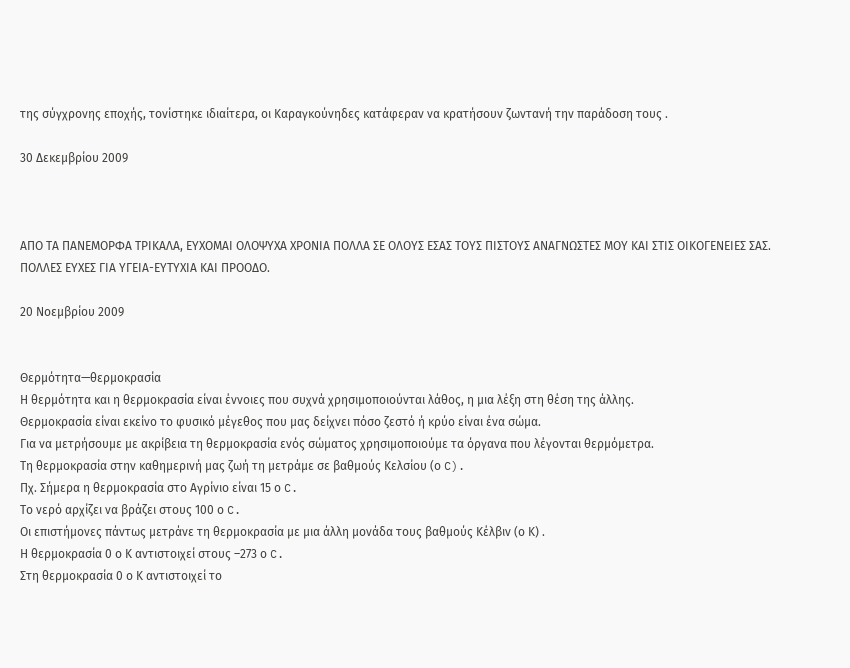της σύγχρονης εποχής, τονίστηκε ιδιαίτερα, οι Καραγκούνηδες κατάφεραν να κρατήσουν ζωντανή την παράδοση τους .

30 Δεκεμβρίου 2009



ΑΠΟ ΤΑ ΠΑΝΕΜΟΡΦΑ ΤΡΙΚΑΛΑ, ΕΥΧΟΜΑΙ ΟΛΟΨΥΧΑ ΧΡΟΝΙΑ ΠΟΛΛΑ ΣΕ ΟΛΟΥΣ ΕΣΑΣ ΤΟΥΣ ΠΙΣΤΟΥΣ ΑΝΑΓΝΩΣΤΕΣ ΜΟΥ ΚΑΙ ΣΤΙΣ ΟΙΚΟΓΕΝΕΙΕΣ ΣΑΣ. ΠΟΛΛΕΣ ΕΥΧΕΣ ΓΙΑ ΥΓΕΙΑ-ΕΥΤΥΧΙΑ ΚΑΙ ΠΡΟΟΔΟ.

20 Νοεμβρίου 2009


Θερμότητα—θερμοκρασία
Η θερμότητα και η θερμοκρασία είναι έννοιες που συχνά χρησιμοποιούνται λάθος, η μια λέξη στη θέση της άλλης.
Θερμοκρασία είναι εκείνο το φυσικό μέγεθος που μας δείχνει πόσο ζεστό ή κρύο είναι ένα σώμα.
Για να μετρήσουμε με ακρίβεια τη θερμοκρασία ενός σώματος χρησιμοποιούμε τα όργανα που λέγονται θερμόμετρα.
Τη θερμοκρασία στην καθημερινή μας ζωή τη μετράμε σε βαθμούς Κελσίου (ο C).
Πχ. Σήμερα η θερμοκρασία στο Αγρίνιο είναι 15 ο C.
Το νερό αρχίζει να βράζει στους 100 ο C.
Οι επιστήμονες πάντως μετράνε τη θερμοκρασία με μια άλλη μονάδα τους βαθμούς Κέλβιν (ο Κ) .
Η θερμοκρασία 0 ο Κ αντιστοιχεί στους –273 ο C.
Στη θερμοκρασία 0 ο Κ αντιστοιχεί το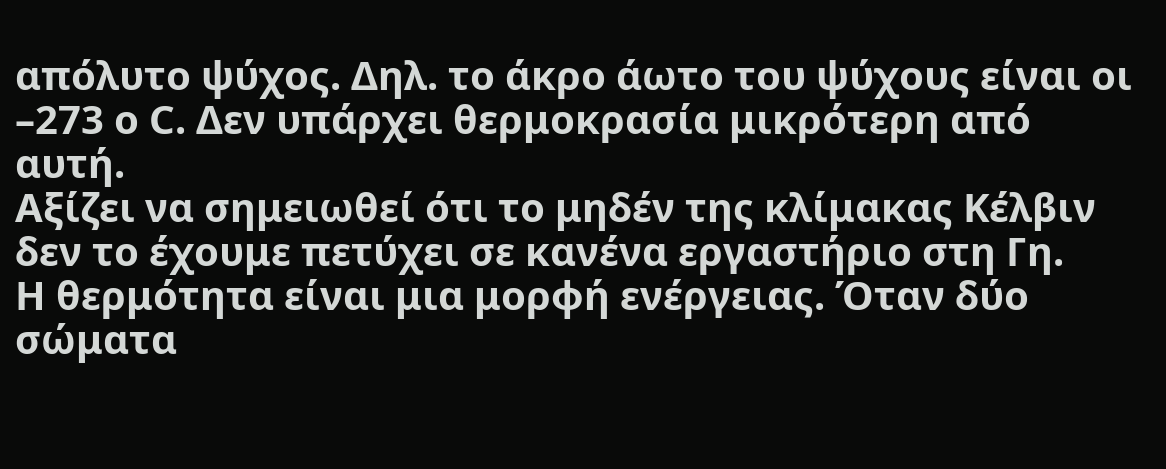απόλυτο ψύχος. Δηλ. το άκρο άωτο του ψύχους είναι οι –273 ο C. Δεν υπάρχει θερμοκρασία μικρότερη από αυτή.
Αξίζει να σημειωθεί ότι το μηδέν της κλίμακας Κέλβιν δεν το έχουμε πετύχει σε κανένα εργαστήριο στη Γη.
Η θερμότητα είναι μια μορφή ενέργειας. Όταν δύο σώματα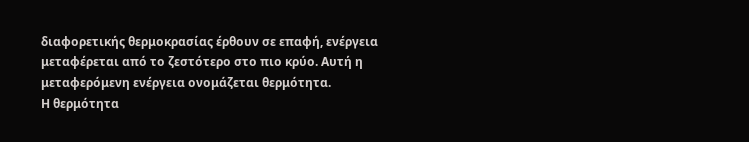διαφορετικής θερμοκρασίας έρθουν σε επαφή, ενέργεια μεταφέρεται από το ζεστότερο στο πιο κρύο. Αυτή η μεταφερόμενη ενέργεια ονομάζεται θερμότητα.
Η θερμότητα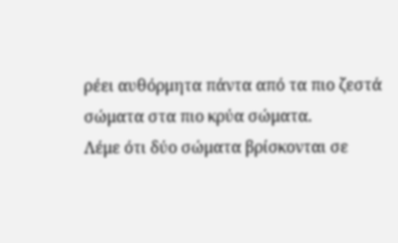ρέει αυθόρμητα πάντα από τα πιο ζεστά σώματα στα πιο κρύα σώματα.
Λέμε ότι δύο σώματα βρίσκονται σε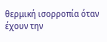θερμική ισορροπία όταν έχουν την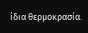ίδια θερμοκρασία.